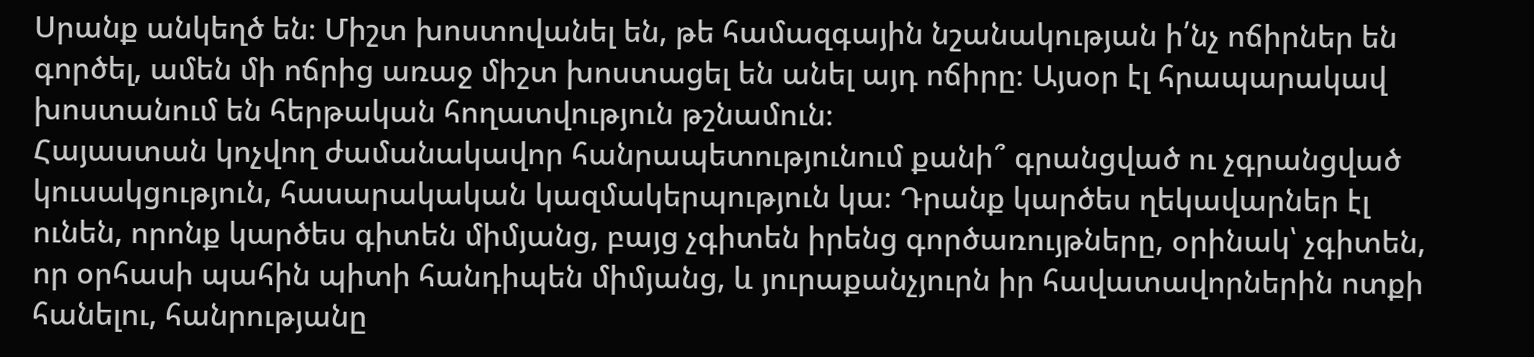Սրանք անկեղծ են։ Միշտ խոստովանել են, թե համազգային նշանակության ի՛նչ ոճիրներ են գործել, ամեն մի ոճրից առաջ միշտ խոստացել են անել այդ ոճիրը։ Այսօր էլ հրապարակավ խոստանում են հերթական հողատվություն թշնամուն։
Հայաստան կոչվող ժամանակավոր հանրապետությունում քանի՞ գրանցված ու չգրանցված կուսակցություն, հասարակական կազմակերպություն կա։ Դրանք կարծես ղեկավարներ էլ ունեն, որոնք կարծես գիտեն միմյանց, բայց չգիտեն իրենց գործառույթները, օրինակ՝ չգիտեն, որ օրհասի պահին պիտի հանդիպեն միմյանց, և յուրաքանչյուրն իր հավատավորներին ոտքի հանելու, հանրությանը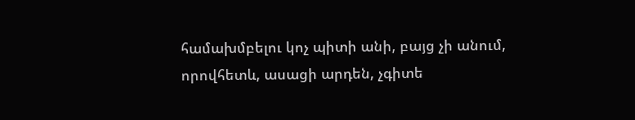համախմբելու կոչ պիտի անի, բայց չի անում, որովհետև, ասացի արդեն, չգիտե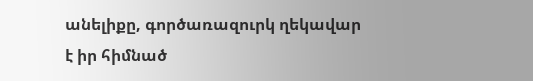անելիքը, գործառազուրկ ղեկավար է իր հիմնած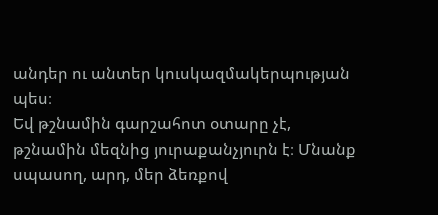անդեր ու անտեր կուսկազմակերպության պես։
Եվ թշնամին գարշահոտ օտարը չէ, թշնամին մեզնից յուրաքանչյուրն է։ Մնանք սպասող, արդ, մեր ձեռքով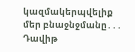կազմակերպվելիք մեր բնաջնջմանը․․․
Դավիթ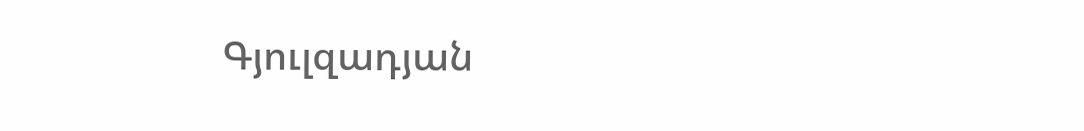Գյուլզադյան